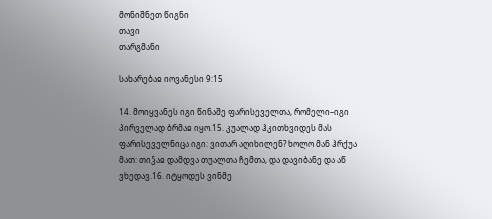მონიშნეთ წიგნი
თავი
თარგმანი

სახარებაჲ იოვანესი 9:15

14. მოიყვანეს იგი წინაშე ფარისეველთა, რომელი–იგი პირველად ბრმაჲ იყო.15. კუალად ჰკითხვიდეს მას ფარისეველნიცა იგი: ვითარ აღიხილენ? ხოლო მან ჰრქუა მათ: თიჴაჲ დამდვა თუალთა ჩემთა, და დავიბანე და აწ ვხედავ.16. იტყოდეს ვინმე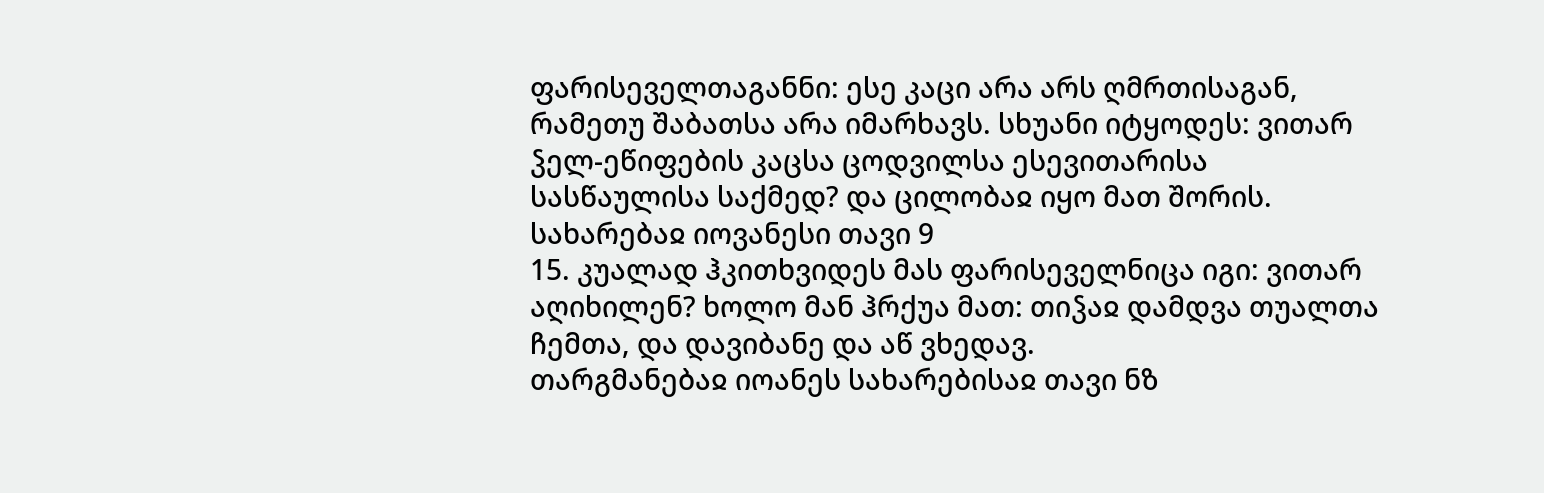ფარისეველთაგანნი: ესე კაცი არა არს ღმრთისაგან, რამეთუ შაბათსა არა იმარხავს. სხუანი იტყოდეს: ვითარ ჴელ-ეწიფების კაცსა ცოდვილსა ესევითარისა სასწაულისა საქმედ? და ცილობაჲ იყო მათ შორის.
სახარებაჲ იოვანესი თავი 9
15. კუალად ჰკითხვიდეს მას ფარისეველნიცა იგი: ვითარ აღიხილენ? ხოლო მან ჰრქუა მათ: თიჴაჲ დამდვა თუალთა ჩემთა, და დავიბანე და აწ ვხედავ.
თარგმანებაჲ იოანეს სახარებისაჲ თავი ნზ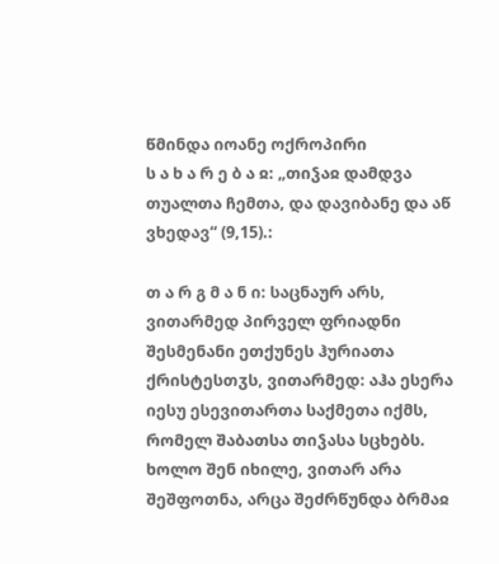წმინდა იოანე ოქროპირი
ს ა ხ ა რ ე ბ ა ჲ: „თიჴაჲ დამდვა თუალთა ჩემთა, და დავიბანე და აწ ვხედავ“ (9,15).:

თ ა რ გ მ ა ნ ი: საცნაურ არს, ვითარმედ პირველ ფრიადნი შესმენანი ეთქუნეს ჰურიათა ქრისტესთჳს, ვითარმედ: აჰა ესერა იესუ ესევითართა საქმეთა იქმს, რომელ შაბათსა თიჴასა სცხებს. ხოლო შენ იხილე, ვითარ არა შეშფოთნა, არცა შეძრწუნდა ბრმაჲ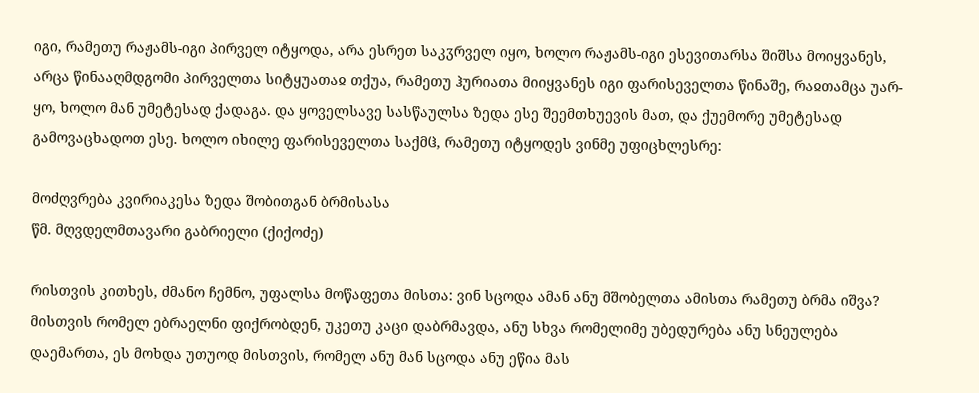იგი, რამეთუ რაჟამს-იგი პირველ იტყოდა, არა ესრეთ საკჳრველ იყო, ხოლო რაჟამს-იგი ესევითარსა შიშსა მოიყვანეს, არცა წინააღმდგომი პირველთა სიტყუათაჲ თქუა, რამეთუ ჰურიათა მიიყვანეს იგი ფარისეველთა წინაშე, რაჲთამცა უარ-ყო, ხოლო მან უმეტესად ქადაგა. და ყოველსავე სასწაულსა ზედა ესე შეემთხუევის მათ, და ქუემორე უმეტესად გამოვაცხადოთ ესე. ხოლო იხილე ფარისეველთა საქმჱ, რამეთუ იტყოდეს ვინმე უფიცხლესრე:

მოძღვრება კვირიაკესა ზედა შობითგან ბრმისასა
წმ. მღვდელმთავარი გაბრიელი (ქიქოძე)

რისთვის კითხეს, ძმანო ჩემნო, უფალსა მოწაფეთა მისთა: ვინ სცოდა ამან ანუ მშობელთა ამისთა რამეთუ ბრმა იშვა? მისთვის რომელ ებრაელნი ფიქრობდენ, უკეთუ კაცი დაბრმავდა, ანუ სხვა რომელიმე უბედურება ანუ სნეულება დაემართა, ეს მოხდა უთუოდ მისთვის, რომელ ანუ მან სცოდა ანუ ეწია მას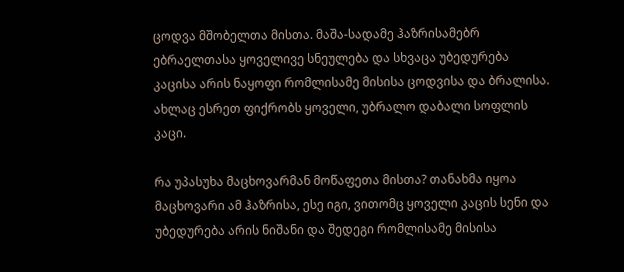ცოდვა მშობელთა მისთა. მაშა-სადამე ჰაზრისამებრ ებრაელთასა ყოველივე სნეულება და სხვაცა უბედურება კაცისა არის ნაყოფი რომლისამე მისისა ცოდვისა და ბრალისა. ახლაც ესრეთ ფიქრობს ყოველი, უბრალო დაბალი სოფლის კაცი.

რა უპასუხა მაცხოვარმან მოწაფეთა მისთა? თანახმა იყოა მაცხოვარი ამ ჰაზრისა, ესე იგი, ვითომც ყოველი კაცის სენი და უბედურება არის ნიშანი და შედეგი რომლისამე მისისა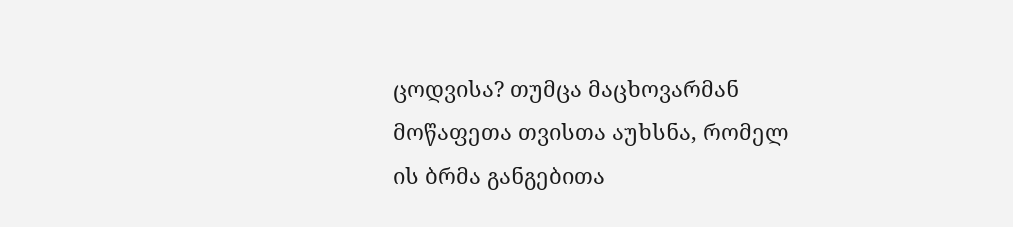ცოდვისა? თუმცა მაცხოვარმან მოწაფეთა თვისთა აუხსნა, რომელ ის ბრმა განგებითა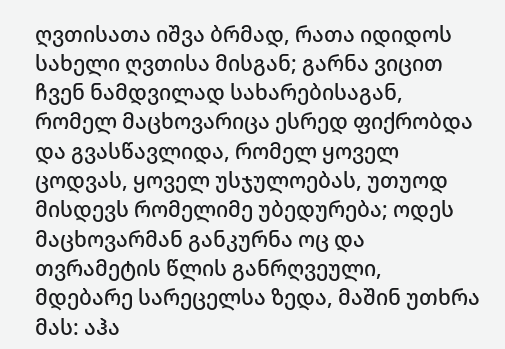ღვთისათა იშვა ბრმად, რათა იდიდოს სახელი ღვთისა მისგან; გარნა ვიცით ჩვენ ნამდვილად სახარებისაგან, რომელ მაცხოვარიცა ესრედ ფიქრობდა და გვასწავლიდა, რომელ ყოველ ცოდვას, ყოველ უსჯულოებას, უთუოდ მისდევს რომელიმე უბედურება; ოდეს მაცხოვარმან განკურნა ოც და თვრამეტის წლის განრღვეული, მდებარე სარეცელსა ზედა, მაშინ უთხრა მას: აჰა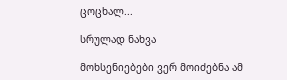ცოცხალ...

სრულად ნახვა

მოხსენიებები ვერ მოიძებნა ამ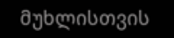მუხლისთვის